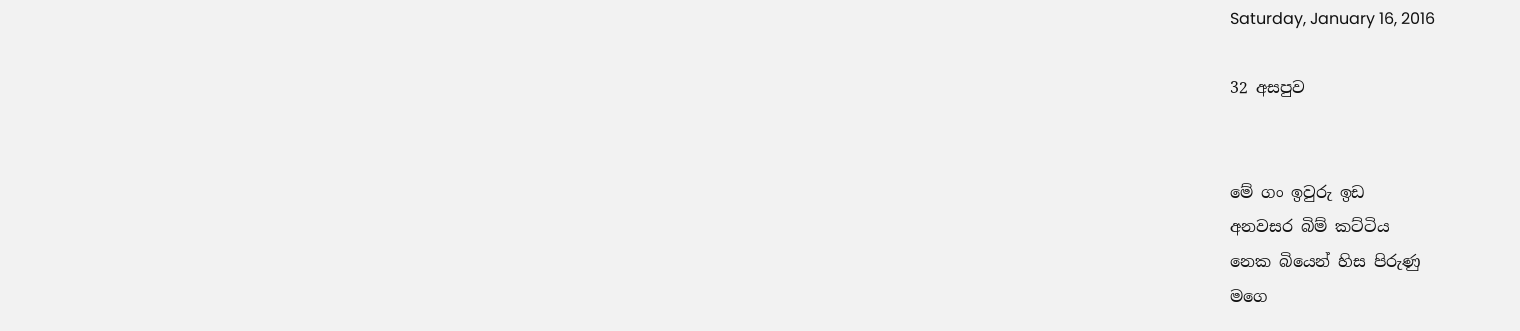Saturday, January 16, 2016

32 අසපුව


මේ ගං ඉවුරු ඉඩ
අනවසර බිම් කට්ටිය
නෙක බියෙන් හිස පිරුණු
මගෙ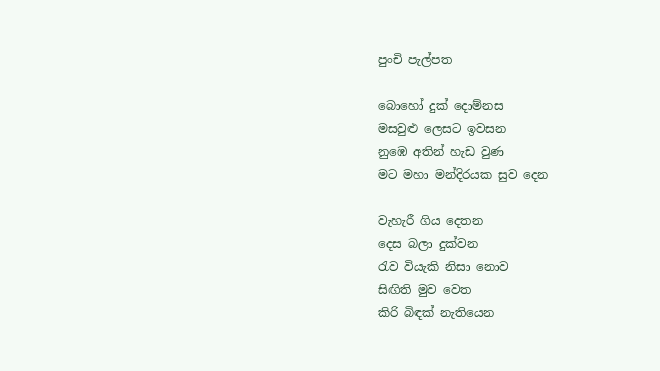පුංචි පැල්පත

බොහෝ දුක් දොම්නස
මසවුළු ලෙසට ඉවසන
නුඹෙ අතින් හැඩ වුණ
මට මහා මන්දිරයක සුව දෙන

වැහැරී ගිය දෙතන
දෙස බලා දුක්වන
රැව වියැකි නිසා නොව
සිඟිති මුව වෙත
කිරි බිඳක් නැතියෙන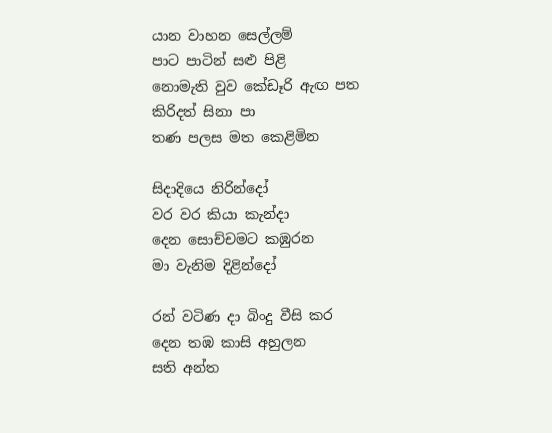යාන වාහන සෙල්ලම්
පාට පාටින් සළු පිළි
නොමැති වුව කේඩෑරි ඇඟ පත
කිරිදත් සිනා පා
තණ පලස මත කෙළිමින

සිදාදියෙ නිරින්දෝ
වර වර කියා කැන්දා
දෙන සොච්චමට කඹුරන
මා වැනිම දිළින්දෝ

රන් වටිණ දා බිංදු වීසි කර
දෙන තඹ කාසි අහුලන
සති අන්ත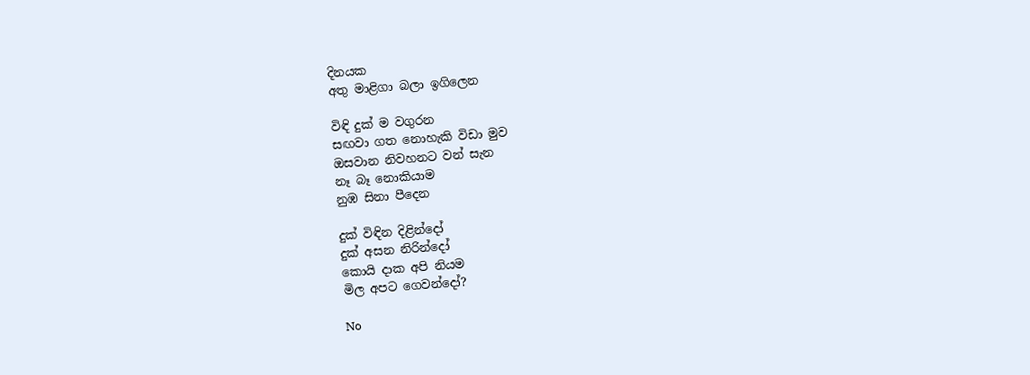දිනයක
අතු මාළිගා බලා ඉගිලෙන

විඳි දුක් ම වගුරන
සඟවා ගත නොහැකි විඩා මුව
ඔසවාන නිවහනට වන් සැන
නෑ බෑ නොකියාම
නුඹ සිනා පීදෙන

දුක් විඳින දිළින්දෝ
දුක් අසන නිරින්දෝ
කොයි දාක අපි නියම
මිල අපට ගෙවන්දෝ?

No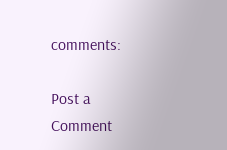comments:

Post a Comment